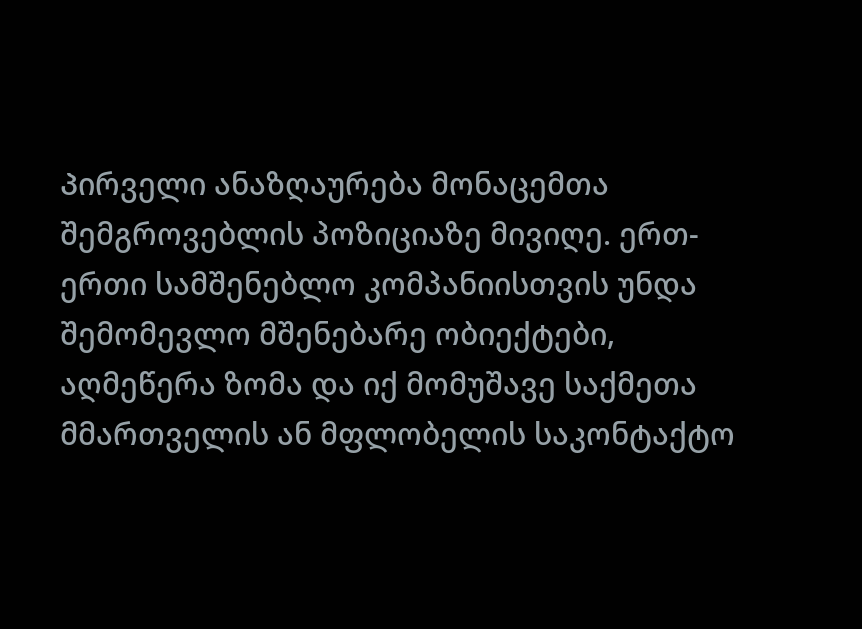Პირველი ანაზღაურება მონაცემთა შემგროვებლის პოზიციაზე მივიღე. ერთ-ერთი სამშენებლო კომპანიისთვის უნდა შემომევლო მშენებარე ობიექტები, აღმეწერა ზომა და იქ მომუშავე საქმეთა მმართველის ან მფლობელის საკონტაქტო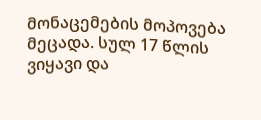მონაცემების მოპოვება მეცადა. სულ 17 წლის ვიყავი და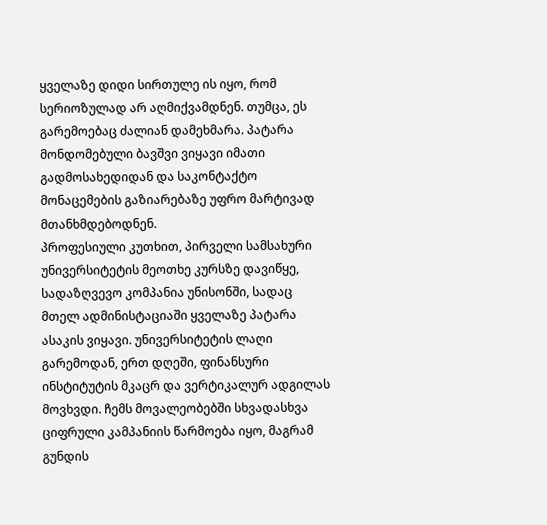ყველაზე დიდი სირთულე ის იყო, რომ სერიოზულად არ აღმიქვამდნენ. თუმცა, ეს გარემოებაც ძალიან დამეხმარა. პატარა მონდომებული ბავშვი ვიყავი იმათი გადმოსახედიდან და საკონტაქტო მონაცემების გაზიარებაზე უფრო მარტივად მთანხმდებოდნენ.
პროფესიული კუთხით, პირველი სამსახური უნივერსიტეტის მეოთხე კურსზე დავიწყე, სადაზღვევო კომპანია უნისონში, სადაც მთელ ადმინისტაციაში ყველაზე პატარა ასაკის ვიყავი. უნივერსიტეტის ლაღი გარემოდან, ერთ დღეში, ფინანსური ინსტიტუტის მკაცრ და ვერტიკალურ ადგილას მოვხვდი. ჩემს მოვალეობებში სხვადასხვა ციფრული კამპანიის წარმოება იყო, მაგრამ გუნდის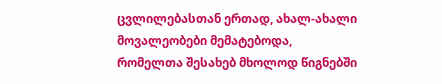ცვლილებასთან ერთად, ახალ-ახალი მოვალეობები მემატებოდა, რომელთა შესახებ მხოლოდ წიგნებში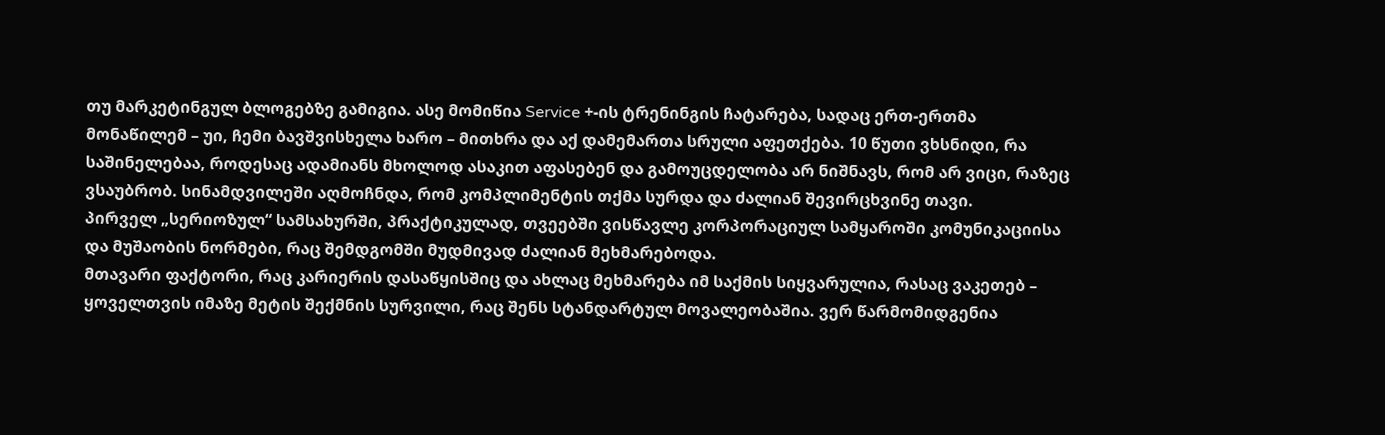თუ მარკეტინგულ ბლოგებზე გამიგია. ასე მომიწია Service +-ის ტრენინგის ჩატარება, სადაც ერთ-ერთმა მონაწილემ – უი, ჩემი ბავშვისხელა ხარო – მითხრა და აქ დამემართა სრული აფეთქება. 10 წუთი ვხსნიდი, რა საშინელებაა, როდესაც ადამიანს მხოლოდ ასაკით აფასებენ და გამოუცდელობა არ ნიშნავს, რომ არ ვიცი, რაზეც ვსაუბრობ. სინამდვილეში აღმოჩნდა, რომ კომპლიმენტის თქმა სურდა და ძალიან შევირცხვინე თავი.
პირველ „სერიოზულ“ სამსახურში, პრაქტიკულად, თვეებში ვისწავლე კორპორაციულ სამყაროში კომუნიკაციისა და მუშაობის ნორმები, რაც შემდგომში მუდმივად ძალიან მეხმარებოდა.
მთავარი ფაქტორი, რაც კარიერის დასაწყისშიც და ახლაც მეხმარება იმ საქმის სიყვარულია, რასაც ვაკეთებ – ყოველთვის იმაზე მეტის შექმნის სურვილი, რაც შენს სტანდარტულ მოვალეობაშია. ვერ წარმომიდგენია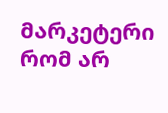მარკეტერი რომ არ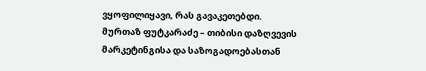ვყოფილიყავი, რას გავაკეთებდი.
მურთაზ ფუტკარაძე – თიბისი დაზღვევის მარკეტინგისა და საზოგადოებასთან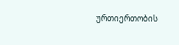ურთიერთობის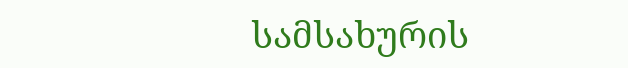სამსახურის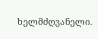ხელმძღვანელი.